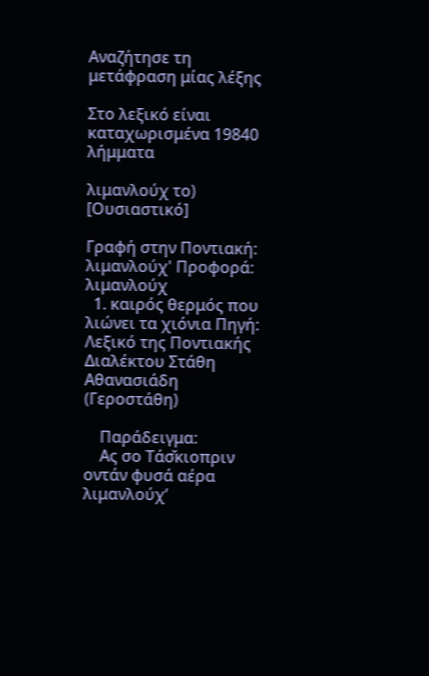Αναζήτησε τη μετάφραση μίας λέξης

Στο λεξικό είναι καταχωρισμένα 19840 λήμματα

λιμανλούχ το) [Ουσιαστικό]

Γραφή στην Ποντιακή: λιμανλούχ' Προφορά: λιμανλούχ
  1. καιρός θερμός που λιώνει τα χιόνια Πηγή: Λεξικό της Ποντιακής Διαλέκτου Στάθη Αθανασιάδη (Γεροστάθη)

    Παράδειγμα:
    Ας σο Τάσ̌κιοπριν οντάν φυσά αέρα λιμανλούχ’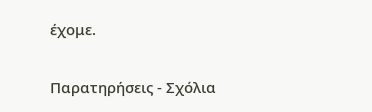έχομε.

Παρατηρήσεις - Σχόλια